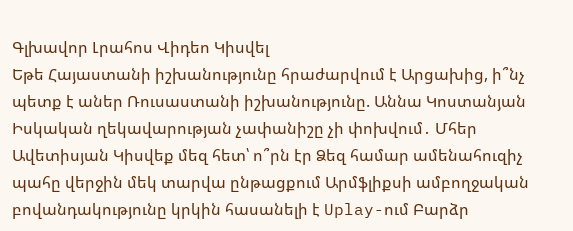Գլխավոր Լրահոս Վիդեո Կիսվել
Եթե Հայաստանի իշխանությունը հրաժարվում է Արցախից, ի՞նչ պետք է աներ Ռուսաստանի իշխանությունը. Աննա Կոստանյան Իսկական ղեկավարության չափանիշը չի փոխվում․ Մհեր Ավետիսյան Կիսվեք մեզ հետ՝ ո՞րն էր Ձեզ համար ամենահուզիչ պահը վերջին մեկ տարվա ընթացքում Արմֆլիքսի ամբողջական բովանդակությունը կրկին հասանելի է Uplay-ում Բարձր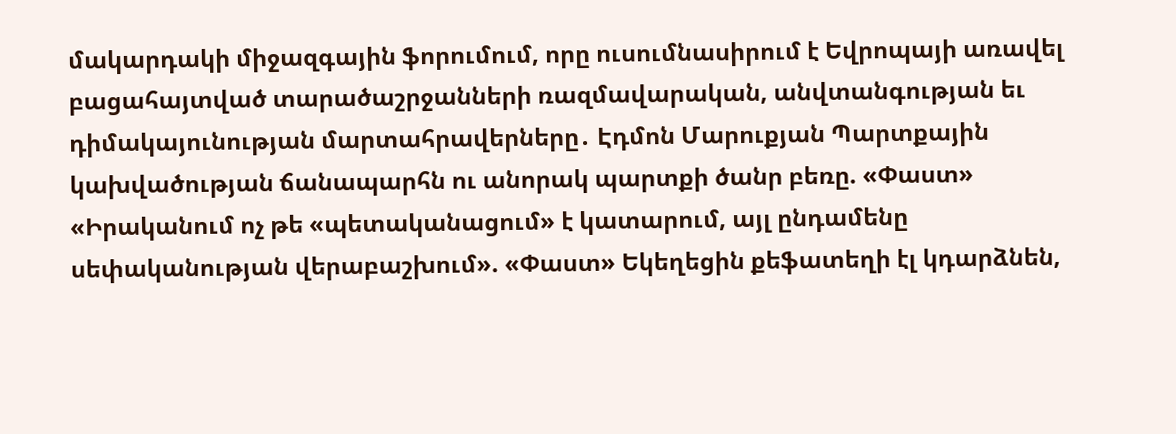մակարդակի միջազգային ֆորումում, որը ուսումնասիրում է Եվրոպայի առավել բացահայտված տարածաշրջանների ռազմավարական, անվտանգության եւ դիմակայունության մարտահրավերները․ Էդմոն Մարուքյան Պարտքային կախվածության ճանապարհն ու անորակ պարտքի ծանր բեռը. «Փաստ» «Իրականում ոչ թե «պետականացում» է կատարում, այլ ընդամենը սեփականության վերաբաշխում». «Փաստ» Եկեղեցին քեֆատեղի էլ կդարձնեն,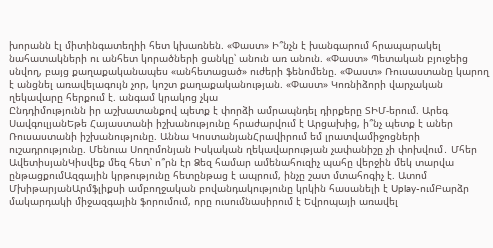խորանն էլ միտինգատեղիի հետ կխառնեն. «Փաստ» Ի՞նչն է խանգարում հրապարակել նահատակների ու անհետ կորածների ցանկը՝ անուն առ անուն. «Փաստ» Պետական բյուջեից սնվող, բայց քաղաքականապես «անհետացած» ուժերի ֆենոմենը. «Փաստ» Ռուսաստանը կարող է անցնել առավելագույն չոր, կոշտ քաղաքականության. «Փաստ» Կոռնիձորի վարչական ղեկավարը հերքում է. անգամ կրակոց չկա
Ընդդիմությունն իր աշխատանքով պետք է փորձի ամրապնդել դիրքերը ՏԻՄ-երում. Արեգ ՍավգուլյանԵթե Հայաստանի իշխանությունը հրաժարվում է Արցախից, ի՞նչ պետք է աներ Ռուսաստանի իշխանությունը. Աննա ԿոստանյանՀրավիրում եմ լրատվամիջոցների ուշադրությունը. Մենուա Սողոմոնյան Իսկական ղեկավարության չափանիշը չի փոխվում․ Մհեր ԱվետիսյանԿիսվեք մեզ հետ՝ ո՞րն էր Ձեզ համար ամենահուզիչ պահը վերջին մեկ տարվա ընթացքումԱզգային կրթությունը հետընթաց է ապրում, ինչը շատ մտահոգիչ է. Ատոմ ՄխիթարյանԱրմֆլիքսի ամբողջական բովանդակությունը կրկին հասանելի է Uplay-ումԲարձր մակարդակի միջազգային ֆորումում, որը ուսումնասիրում է Եվրոպայի առավել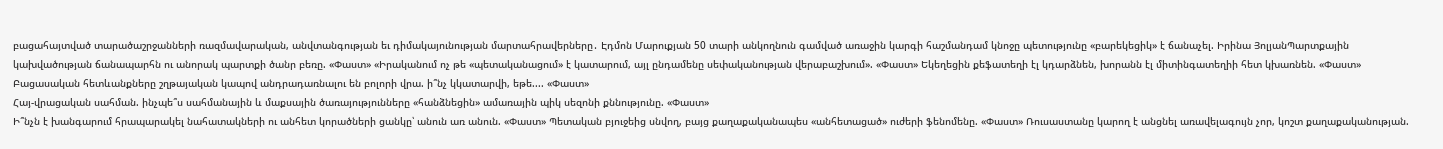բացահայտված տարածաշրջանների ռազմավարական, անվտանգության եւ դիմակայունության մարտահրավերները․ Էդմոն Մարուքյան 50 տարի անկողնուն գամված առաջին կարգի հաշմանդամ կնոջը պետությունը «բարեկեցիկ» է ճանաչել. Իրինա ՅոլյանՊարտքային կախվածության ճանապարհն ու անորակ պարտքի ծանր բեռը. «Փաստ» «Իրականում ոչ թե «պետականացում» է կատարում, այլ ընդամենը սեփականության վերաբաշխում». «Փաստ» Եկեղեցին քեֆատեղի էլ կդարձնեն, խորանն էլ միտինգատեղիի հետ կխառնեն. «Փաստ»
Բացասական հետևանքները շղթայական կապով անդրադառնալու են բոլորի վրա. ի՞նչ կկատարվի, եթե.... «Փաստ»
Հայ-վրացական սահման. ինչպե՞ս սահմանային և մաքսային ծառայությունները «հանձնեցին» ամառային պիկ սեզոնի քննությունը. «Փաստ»
Ի՞նչն է խանգարում հրապարակել նահատակների ու անհետ կորածների ցանկը՝ անուն առ անուն. «Փաստ» Պետական բյուջեից սնվող, բայց քաղաքականապես «անհետացած» ուժերի ֆենոմենը. «Փաստ» Ռուսաստանը կարող է անցնել առավելագույն չոր, կոշտ քաղաքականության.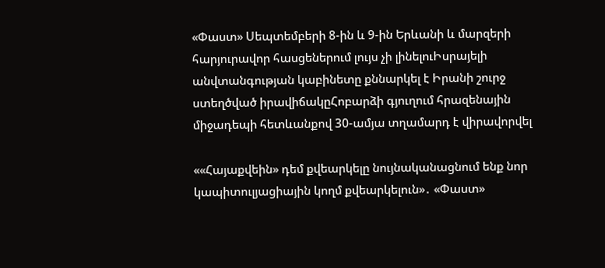«Փաստ» Սեպտեմբերի 8-ին և 9-ին Երևանի և մարզերի հարյուրավոր հասցեներում լույս չի լինելուԻսրայելի անվտանգության կաբինետը քննարկել է Իրանի շուրջ ստեղծված իրավիճակըՀոբարձի գյուղում հրազենային միջադեպի հետևանքով 30-ամյա տղամարդ է վիրավորվել

««Հայաքվեին» դեմ քվեարկելը նույնականացնում ենք նոր կապիտուլյացիային կողմ քվեարկելուն»․ «Փաստ»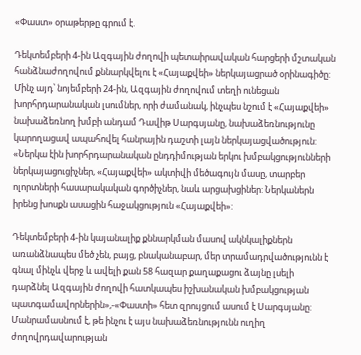«Փաստ» օրաթերթը գրում է.

Դեկտեմբերի 4-ին Ազգային ժողովի պետաիրավական հարցերի մշտական հանձնաժողովում քննարկվելու է «Հայաքվեի» ներկայացրած օրինագիծը: Մինչ այդ՝ նոյեմբերի 24-ին, Ազգային ժողովում տեղի ունեցան խորհրդարանական լսումներ, որի ժամանակ, ինչպես նշում է «Հայաքվեի» նախաձեռնող խմբի անդամ Դավիթ Սարգսյանը, նախաձեռնությունը կարողացավ ապահովել հանրային դաշտի լայն ներկայացվածություն: «Ներկա էին խորհրդարանական ընդդիմության երկու խմբակցությունների ներկայացուցիչներ, «Հայաքվեի» ակտիվի մեծագույն մասը, տարբեր ոլորտների հասարակական գործիչներ, նաև արցախցիներ: Ներկաներն իրենց խոսքն ասացին հաջակցություն «Հայաքվեի»:

Դեկտեմբերի 4-ին կայանալիք քննարկման մասով ակնկալիքներն առանձնապես մեծ չեն, բայց, բնականաբար, մեր տրամադրվածությունն է գնալ մինչև վերջ և ավելի քան 58 հազար քաղաքացու ձայնը լսելի դարձնել Ազգային ժողովի հատկապես իշխանական խմբակցության պատգամավորներին»,-«Փաստի» հետ զրույցում ասում է Սարգսյանը: Մանրամասնում է, թե ինչու է այս նախաձեռնությունն ուղիղ ժողովրդավարության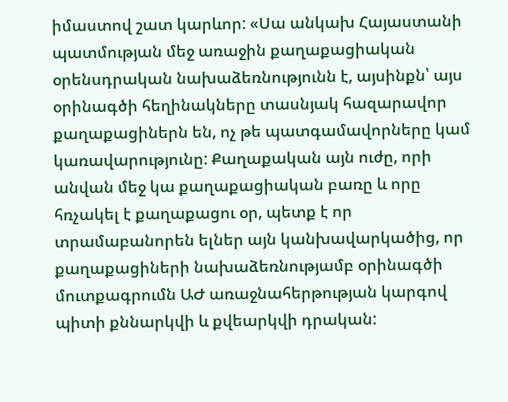իմաստով շատ կարևոր: «Սա անկախ Հայաստանի պատմության մեջ առաջին քաղաքացիական օրենսդրական նախաձեռնությունն է, այսինքն՝ այս օրինագծի հեղինակները տասնյակ հազարավոր քաղաքացիներն են, ոչ թե պատգամավորները կամ կառավարությունը: Քաղաքական այն ուժը, որի անվան մեջ կա քաղաքացիական բառը և որը հռչակել է քաղաքացու օր, պետք է որ տրամաբանորեն ելներ այն կանխավարկածից, որ քաղաքացիների նախաձեռնությամբ օրինագծի մուտքագրումն ԱԺ առաջնահերթության կարգով պիտի քննարկվի և քվեարկվի դրական: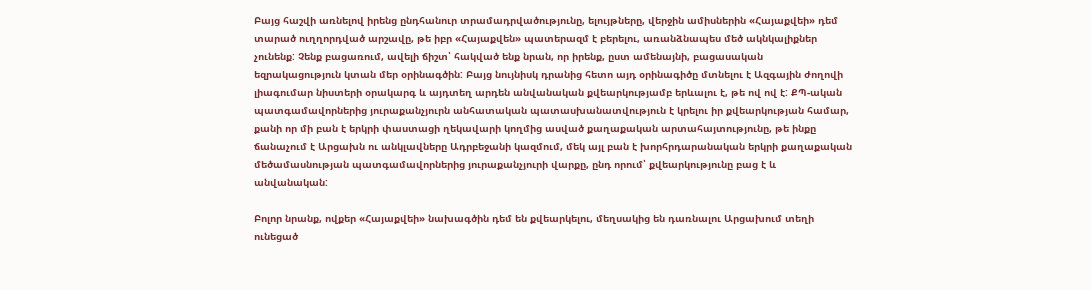Բայց հաշվի առնելով իրենց ընդհանուր տրամադրվածությունը, ելույթները, վերջին ամիսներին «Հայաքվեի» դեմ տարած ուղղորդված արշավը, թե իբր «Հայաքվեն» պատերազմ է բերելու, առանձնապես մեծ ակնկալիքներ չունենք: Չենք բացառում, ավելի ճիշտ՝ հակված ենք նրան, որ իրենք, ըստ ամենայնի, բացասական եզրակացություն կտան մեր օրինագծին: Բայց նույնիսկ դրանից հետո այդ օրինագիծը մտնելու է Ազգային ժողովի լիագումար նիստերի օրակարգ և այդտեղ արդեն անվանական քվեարկությամբ երևալու է, թե ով ով է: ՔՊ-ական պատգամավորներից յուրաքանչյուրն անհատական պատասխանատվություն է կրելու իր քվեարկության համար, քանի որ մի բան է երկրի փաստացի ղեկավարի կողմից ասված քաղաքական արտահայտությունը, թե ինքը ճանաչում է Արցախն ու անկլավները Ադրբեջանի կազմում, մեկ այլ բան է խորհրդարանական երկրի քաղաքական մեծամասնության պատգամավորներից յուրաքանչյուրի վարքը, ընդ որում՝ քվեարկությունը բաց է և անվանական:

Բոլոր նրանք, ովքեր «Հայաքվեի» նախագծին դեմ են քվեարկելու, մեղսակից են դառնալու Արցախում տեղի ունեցած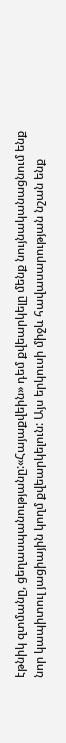էթնիկ զտմանը, ցեղասպանությանը:«Հայաքվեին» դեմ քվեարկելը մենք նույնականացնում ենք նոր կապիտուլ յացիային կողմ քվեարկելուն: Այս երկուսի միջև հավասարության նշան ենք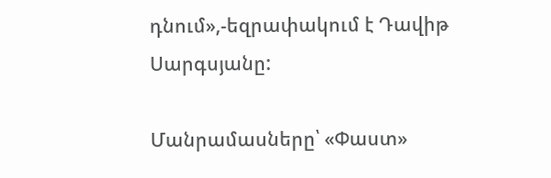դնում»,-եզրափակում է Դավիթ Սարգսյանը:

Մանրամասները՝ «Փաստ»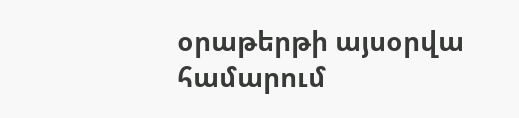օրաթերթի այսօրվա համարում